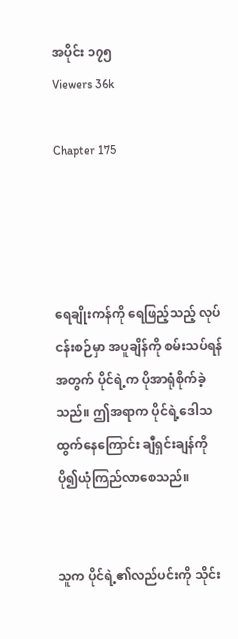အပိုင်း ၁၇၅
Viewers 36k

Chapter 175




ရေချိုးကန်ကို ရေဖြည့်သည့် လုပ်ငန်းစဉ်မှာ အပူချိန်ကို စမ်းသပ်ရန်အတွက် ပိုင်ရဲ့က ပိုအာရုံစိုက်ခဲ့သည်။ ဤအရာက ပိုင်ရဲ့ဒေါသထွက်နေကြောင်း ချီရှင်းချန်ကို ပို၍ယုံကြည်လာစေသည်။


သူက ပိုင်ရဲ့၏လည်ပင်းကို သိုင်း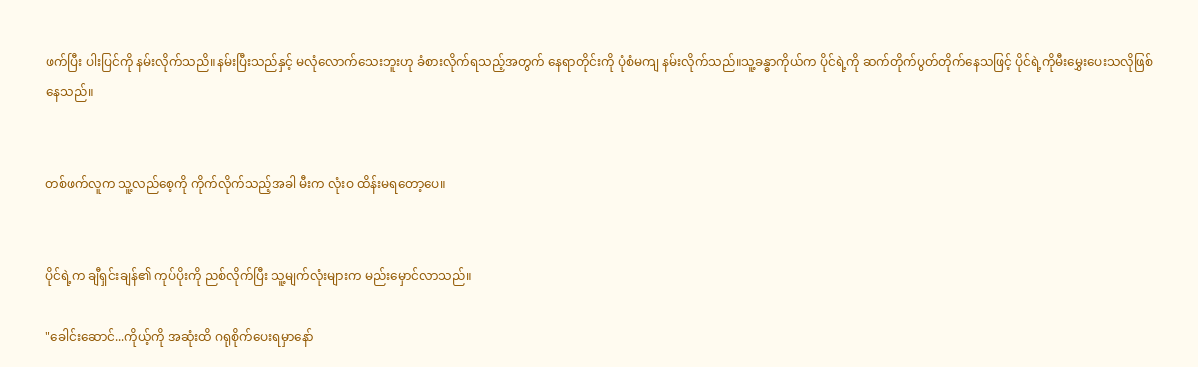ဖက်ပြီး ပါးပြင်ကို နမ်းလိုက်သညိ။နမ်းပြီးသည်နှင့် မလုံလောက်သေးဘူးဟု ခံစားလိုက်ရသည့်အတွက် နေရာတိုင်းကို ပုံစံမကျ နမ်းလိုက်သည်။သူ့ခန္ဓာကိုယ်က ပိုင်ရဲ့ကို ဆက်တိုက်ပွတ်တိုက်နေသဖြင့် ပိုင်ရဲ့ကိုမီးမွှေးပေးသလိုဖြစ်နေသည်။


တစ်ဖက်လူက သူ့လည်စေ့ကို ကိုက်လိုက်သည့်အခါ မီးက လုံးဝ ထိန်းမရတော့ပေ။


ပိုင်ရဲ့က ချီရှင်းချန်၏ ကုပ်ပိုးကို ညစ်လိုက်ပြီး သူ့မျက်လုံးများက မည်းမှောင်လာသည်။

"ခေါင်းဆောင်...ကိုယ့်ကို အဆုံးထိ ဂရုစိုက်ပေးရမှာနော်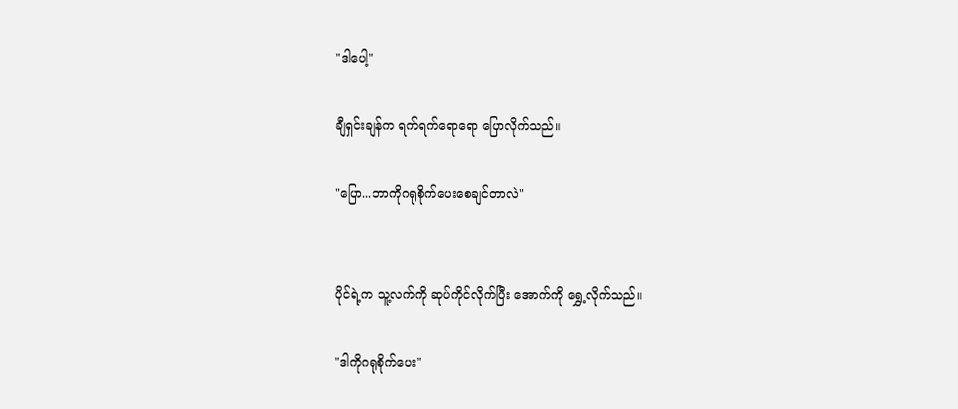"ဒါပေါ့"

ချီရှင်းချန်က ရက်ရက်ရောရော ပြောလိုက်သည်။

"ပြော...ဘာကိုဂရုစိုက်ပေးစေချင်တာလဲ"


ပိုင်ရဲ့က သူ့လက်ကို ဆုပ်ကိုင်လိုက်ပြီး အောက်ကို ရွှေ့လိုက်သည်။

"ဒါကိုဂရုစိုက်ပေး"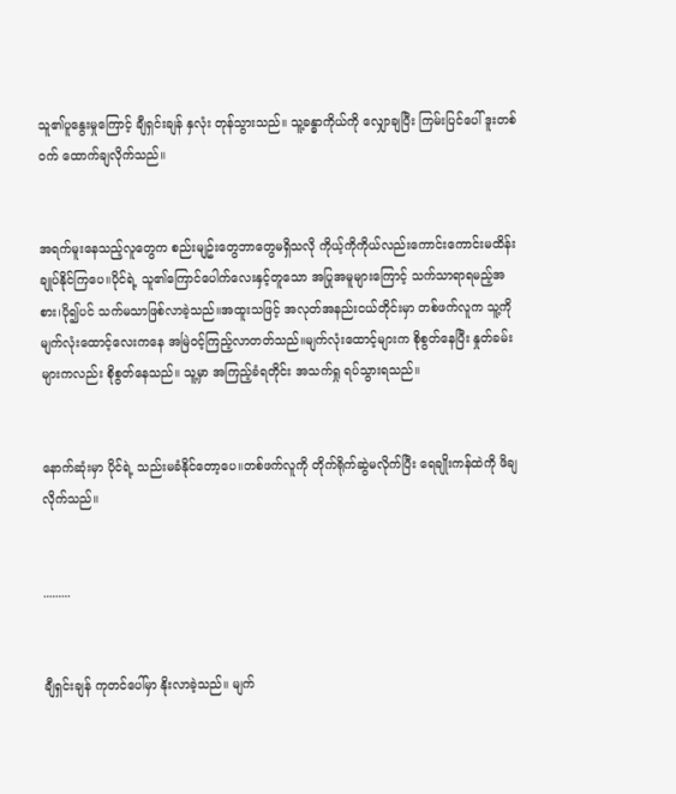သူ၏ပူနွေးမှုကြောင့် ချီရှင်းချန် နှလုံး တုန်သွားသည်။ သူ့ခန္ဓာကိုယ်ကို လျှောချပြီး ကြမ်းပြင်ပေါ် ဒူးတစ်ဝက် ထောက်ချလိုက်သည်။


အရက်မူးနေသည့်လူတွေက စည်းမျဥ်းတွေဘာတွေမရှိသလို ကိုယ့်ကိုကိုယ်လည်းကောင်းကောင်းမထိန်းချုပ်နိုင်ကြပေ။ပိုင်ရဲ့ သူ၏ကြောင်ပေါက်လေးနှင့်တူသော အပြုအမူများကြောင့် သက်သာရာရမည့်အစား၊ပို၍ပင် သက်မသာဖြစ်လာခဲ့သည်။အထူးသဖြင့် အလုတ်အနည်းငယ်တိုင်းမှာ တစ်ဖက်လူက သူ့ကို မျက်လုံးထောင့်လေးကနေ အမြဲဝင့်ကြည့်လာတတ်သည်။မျက်လုံးထောင့်များက စိုစွတ်နေပြီး နှုတ်ခမ်းများကလည်း စိုစွတ်နေသည်။ သူ့မှာ အကြည့်ခံရတိုင်း အသက်ရှု ရပ်သွားရသည်။


နောက်ဆုံးမှာ ပိုင်ရဲ့ သည်းမခံနိုင်တော့ပေ။တစ်ဖက်လူကို တိုက်ရိုက်ဆွဲမလိုက်ပြီး ရေချိုးကန်ထဲကို ဖိချလိုက်သည်။


.........


ချီရှင်းချန် ကုတင်ပေါ်မှာ နိုးလာခဲ့သည်။ မျက်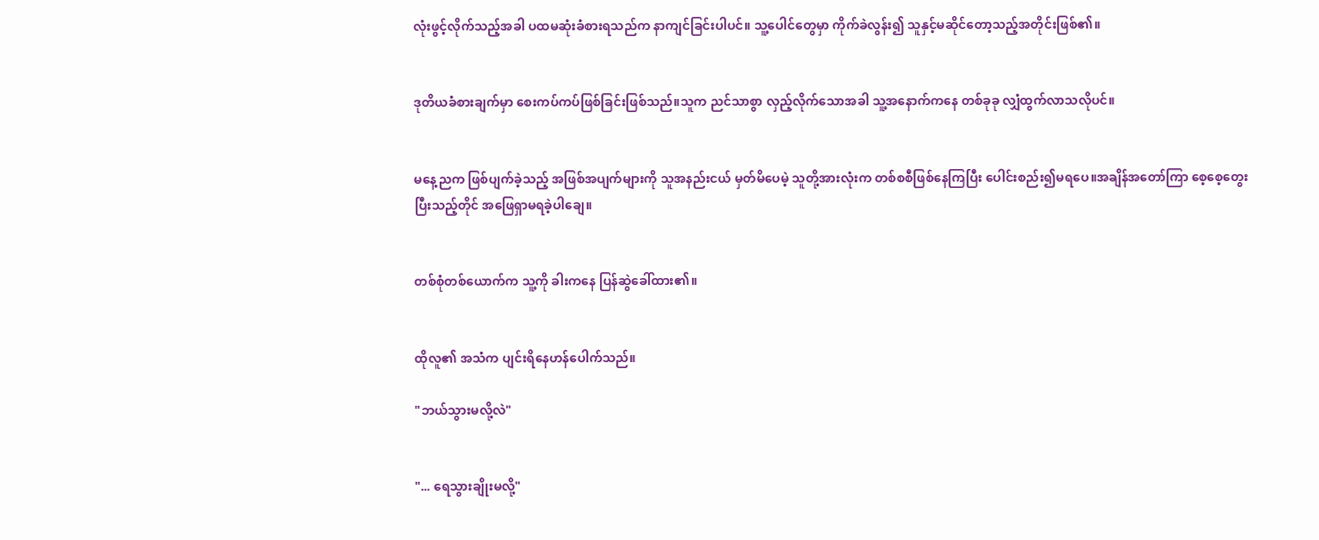လုံးဖွင့်လိုက်သည့်အခါ ပထမဆုံးခံစားရသည်က နာကျင်ခြင်းပါပင်။ သူ့ပေါင်တွေမှာ ကိုက်ခဲလွန်း၍ သူနှင့်မဆိုင်တော့သည့်အတိုင်းဖြစ်၏။


ဒုတိယခံစားချက်မှာ စေးကပ်ကပ်ဖြစ်ခြင်းဖြစ်သည်။သူက ညင်သာစွာ လှည့်လိုက်သောအခါ သူ့အနောက်ကနေ တစ်ခုခု လျှံထွက်လာသလိုပင်။


မနေ့ညက ဖြစ်ပျက်ခဲ့သည့် အဖြစ်အပျက်များကို သူအနည်းငယ် မှတ်မိပေမဲ့ သူတို့အားလုံးက တစ်စစီဖြစ်နေကြပြီး ပေါင်းစည်း၍မရပေ။အချိန်အတော်ကြာ စေ့စေ့တွေးပြီးသည့်တိုင် အဖြေရှာမရခဲ့ပါချေ။


တစ်စုံတစ်ယောက်က သူ့ကို ခါးကနေ ပြန်ဆွဲခေါ်ထား၏။


ထိုလူ၏ အသံက ပျင်းရိနေဟန်ပေါက်သည်။

"ဘယ်သွားမလို့လဲ"


"... ရေသွားချိုးမလို့"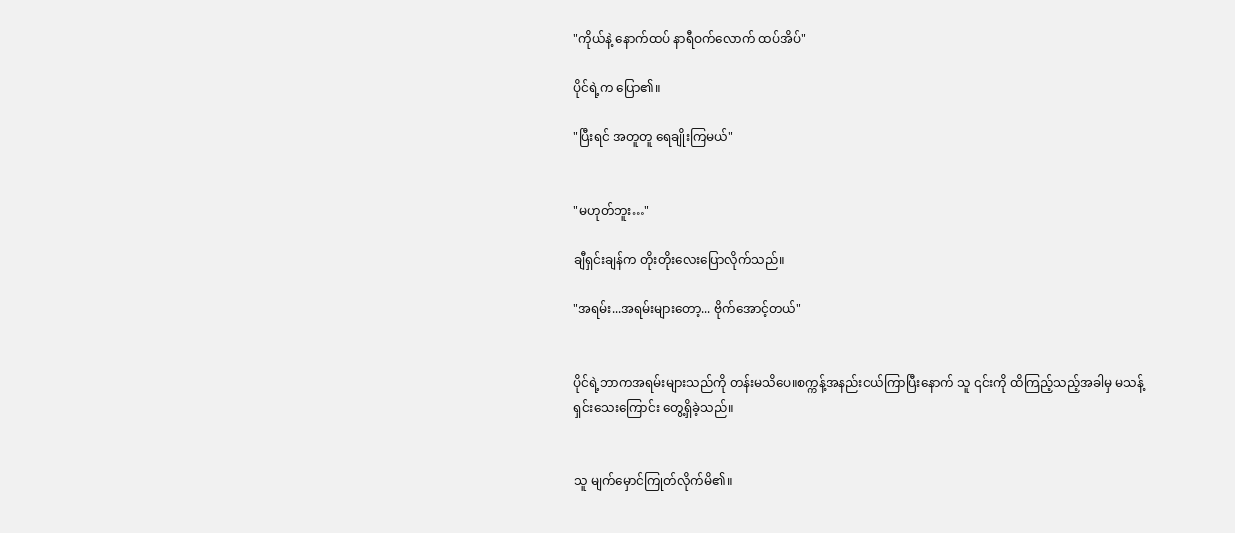"ကိုယ်နဲ့ နောက်ထပ် နာရီဝက်လောက် ထပ်အိပ်"

ပိုင်ရဲ့က ပြော၏။

"ပြီးရင် အတူတူ ရေချိုးကြမယ်"


"မဟုတ်ဘူး…"

ချီရှင်းချန်က တိုးတိုးလေးပြောလိုက်သည်။

"အရမ်း...အရမ်းများတော့... ဗိုက်အောင့်တယ်"


ပိုင်ရဲ့ဘာကအရမ်းများသည်ကို တန်းမသိပေ။စက္ကန့်အနည်းငယ်ကြာပြီးနောက် သူ ၎င်းကို ထိကြည့်သည့်အခါမှ မသန့်ရှင်းသေးကြောင်း တွေ့ရှိခဲ့သည်။


သူ မျက်မှောင်ကြုတ်လိုက်မိ၏။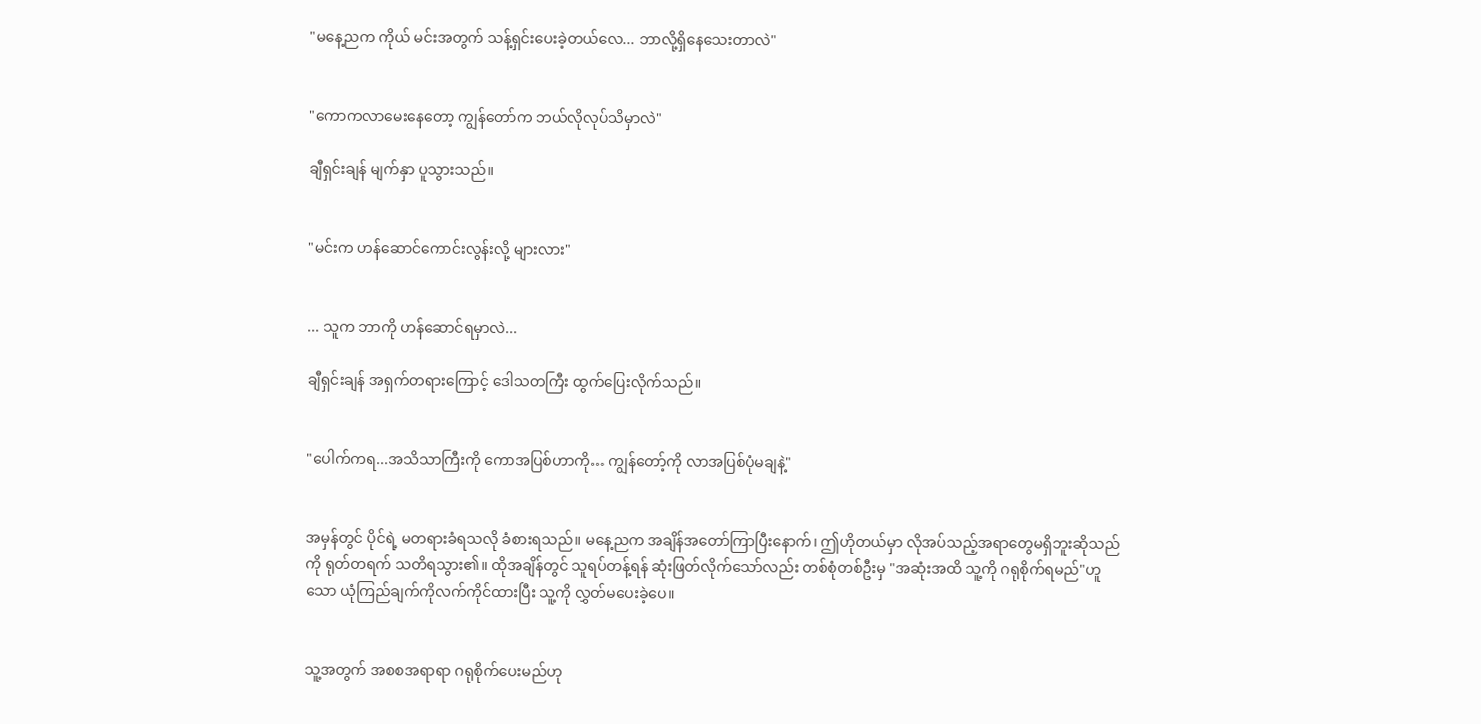"မနေ့ညက ကိုယ် မင်းအတွက် သန့်ရှင်းပေးခဲ့တယ်လေ... ဘာလို့ရှိနေသေးတာလဲ"


"ကောကလာမေးနေတော့ ကျွန်တော်က ဘယ်လိုလုပ်သိမှာလဲ"

ချီရှင်းချန် မျက်နှာ ပူသွားသည်။


"မင်းက ဟန်ဆောင်ကောင်းလွန်းလို့ များလား"


... သူက ဘာကို ဟန်ဆောင်ရမှာလဲ...

ချီရှင်းချန် အရှက်တရားကြောင့် ဒေါသတကြီး ထွက်ပြေးလိုက်သည်။


"ပေါက်ကရ...အသိသာကြီးကို ကောအပြစ်ဟာကို… ကျွန်တော့်ကို လာအပြစ်ပုံမချနဲ့"


အမှန်တွင် ပိုင်ရဲ့ မတရားခံရသလို ခံစားရသည်။ မနေ့ညက အချိန်အတော်ကြာပြီးနောက်၊ ဤဟိုတယ်မှာ လိုအပ်သည့်အရာတွေမရှိဘူးဆိုသည်ကို ရုတ်တရက် သတိရသွား၏။ ထိုအချိန်တွင် သူရပ်တန့်ရန် ဆုံးဖြတ်လိုက်သော်လည်း တစ်စုံတစ်ဦးမှ "အဆုံးအထိ သူ့ကို ဂရုစိုက်ရမည်"ဟူသော ယုံကြည်ချက်ကိုလက်ကိုင်ထားပြီး သူ့ကို လွှတ်မပေးခဲ့ပေ။


သူ့အတွက် အစစအရာရာ ဂရုစိုက်ပေးမည်ဟု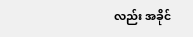လည်း အခိုင်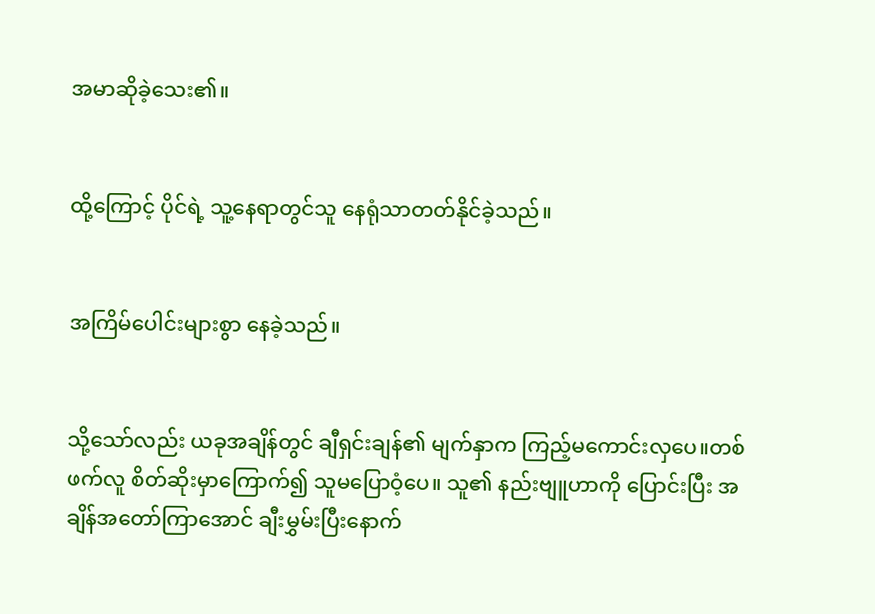အမာဆိုခဲ့သေး၏။


ထို့ကြောင့် ပိုင်ရဲ့ သူ့နေရာတွင်သူ နေရုံသာတတ်နိုင်ခဲ့သည်။


အကြိမ်ပေါင်းများစွာ နေခဲ့သည်။


သို့သော်လည်း ယခုအချိန်တွင် ချီရှင်းချန်၏ မျက်နှာက ကြည့်မကောင်းလှပေ။တစ်ဖက်လူ စိတ်ဆိုးမှာကြောက်၍ သူမပြောဝံ့ပေ။ သူ၏ နည်းဗျူဟာကို ပြောင်းပြီး အချိန်အတော်ကြာအောင် ချီးမွှမ်းပြီးနောက်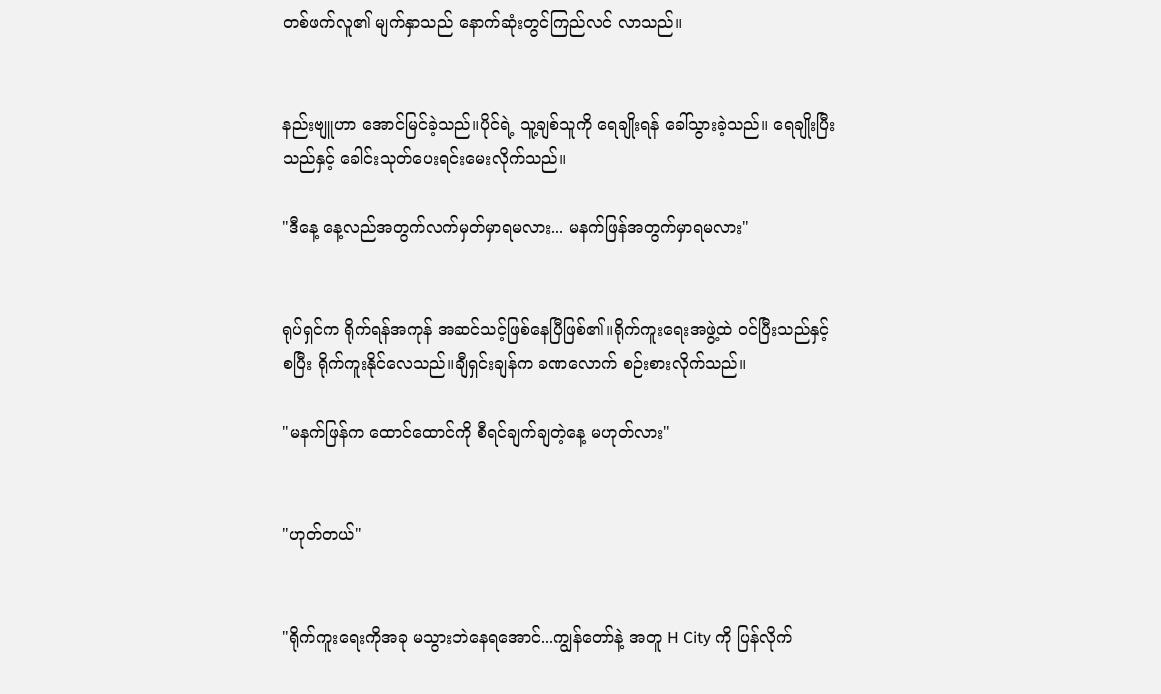တစ်ဖက်လူ၏ မျက်နှာသည် နောက်ဆုံးတွင်ကြည်လင် လာသည်။


နည်းဗျူဟာ အောင်မြင်ခဲ့သည်။ပိုင်ရဲ့ သူ့ချစ်သူကို ရေချိုးရန် ခေါ်သွားခဲ့သည်။ ရေချိုးပြီးသည်နှင့် ခေါင်းသုတ်ပေးရင်းမေးလိုက်သည်။

"ဒီနေ့ နေ့လည်အတွက်လက်မှတ်မှာရမလား... မနက်ဖြန်အတွက်မှာရမလား"


ရုပ်ရှင်က ရိုက်ရန်အကုန် အဆင်သင့်ဖြစ်နေပြီဖြစ်၏။ရိုက်ကူးရေးအဖွဲ့ထဲ ဝင်ပြီးသည်နှင့် စပြီး ရိုက်ကူးနိုင်လေသည်။ချီရှင်းချန်က ခဏလောက် စဉ်းစားလိုက်သည်။

"မနက်ဖြန်က ထောင်ထောင်ကို စီရင်ချက်ချတဲ့နေ့ မဟုတ်လား"


"ဟုတ်တယ်"


"ရိုက်ကူးရေးကိုအခု မသွားဘဲနေရအောင်...ကျွန်တော်နဲ့ အတူ H City ကို ပြန်လိုက်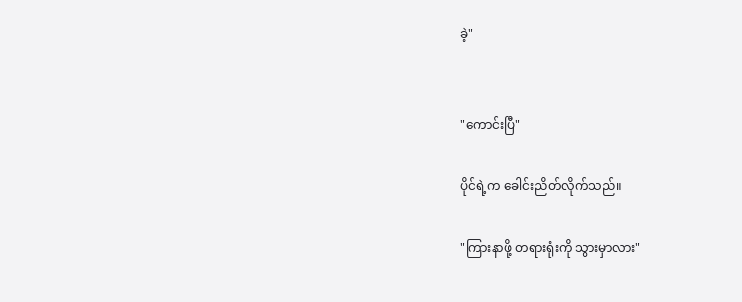ခဲ့"


"ကောင်းပြီ"

ပိုင်ရဲ့က ခေါင်းညိတ်လိုက်သည်။

"ကြားနာဖို့ တရားရုံးကို သွားမှာလား"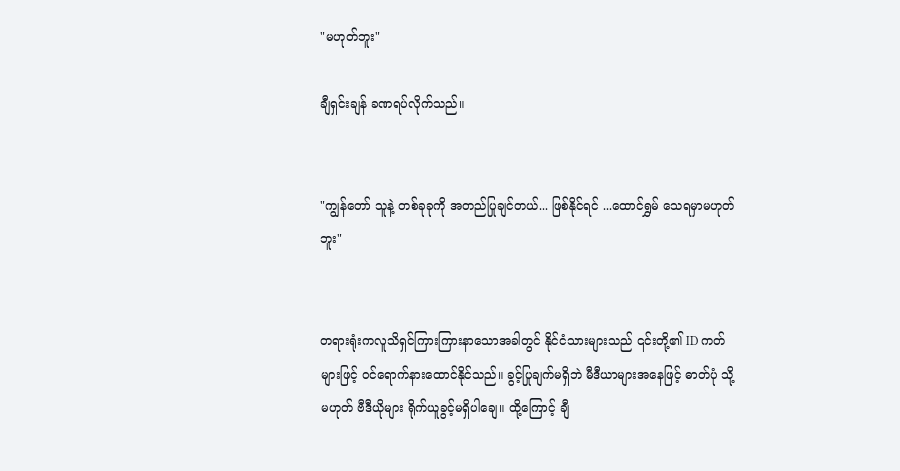"မဟုတ်ဘူး"

ချီရှင်းချန် ခဏရပ်လိုက်သည်။


"ကျွန်တော် သူနဲ့ တစ်ခုခုကို အတည်ပြုချင်တယ်... ဖြစ်နိုင်ရင် ...ထောင်ရွှမ် သေရမှာမဟုတ်ဘူး"


တရားရုံးကလူသိရှင်ကြားကြားနာသောအခါတွင် နိုင်ငံသားများသည် ၎င်းတို့၏ ID ကတ်များဖြင့် ဝင်ရောက်နားထောင်နိုင်သည်။ ခွင့်ပြုချက်မရှိဘဲ မီဒီယာများအနေဖြင့် ဓာတ်ပုံ သို့မဟုတ် ဗီဒီယိုများ ရိုက်ယူခွင့်မရှိပါချေ။ ထို့ကြောင့် ချီ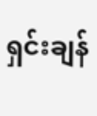ရှင်းချန်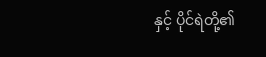နှင့် ပိုင်ရဲတို့၏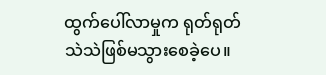ထွက်ပေါ်လာမှုက ရုတ်ရုတ်သဲသဲဖြစ်မသွားစေခဲ့ပေ။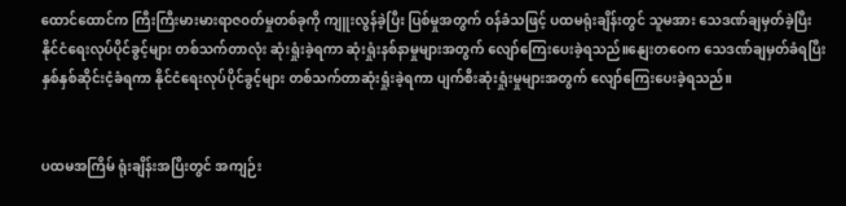ထောင်ထောင်က ကြီးကြီးမားမားရာဇ၀တ်မှုတစ်ခုကို ကျူးလွန်ခဲ့ပြီး ပြစ်မှုအတွက် ဝန်ခံသဖြင့် ပထမရုံးချိန်းတွင် သူမအား သေဒဏ်ချမှတ်ခဲ့ပြီး နိုင်ငံရေးလုပ်ပိုင်ခွင့်များ တစ်သက်တာလုံး ဆုံးရှုံးခဲ့ရကာ ဆုံးရှုံးနစ်နာမှုများအတွက် လျော်ကြေးပေးခဲ့ရသည်။နျေးတဝေက သေဒဏ်ချမှတ်ခံရပြီး နှစ်နှစ်ဆိုင်းငံ့ခံရကာ နိုင်ငံရေးလုပ်ပိုင်ခွင့်များ တစ်သက်တာဆုံးရှုံးခဲ့ရကာ ပျက်စီးဆုံးရှုံးမှုများအတွက် လျော်ကြေးပေးခဲ့ရသည်။


ပထမအကြိမ် ရုံးချိန်းအပြီးတွင် အကျဉ်း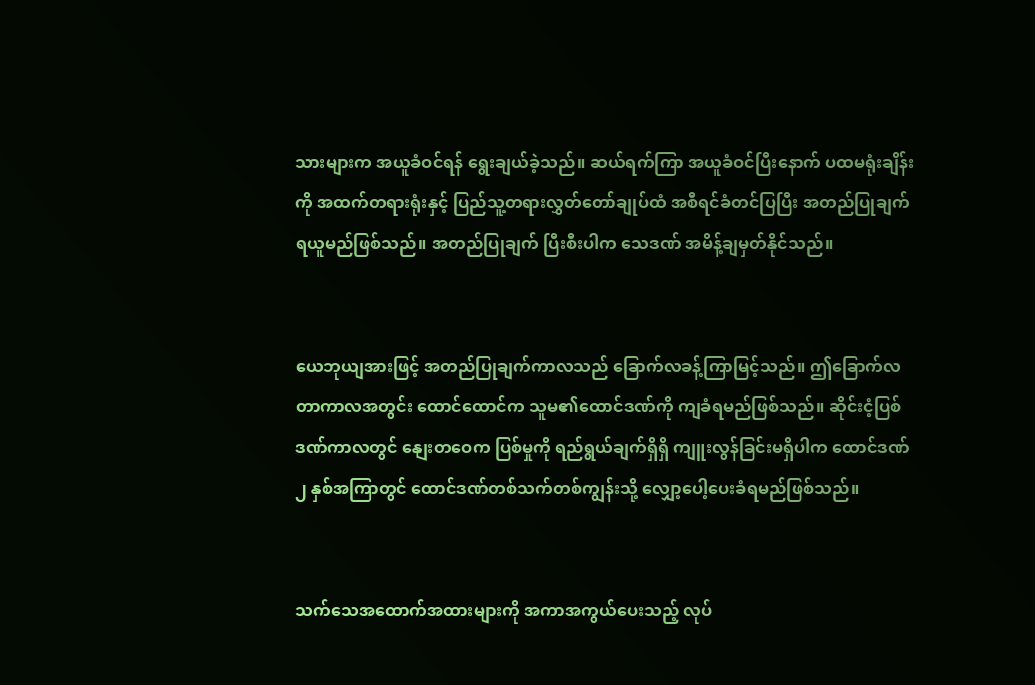သားများက အယူခံဝင်ရန် ရွေးချယ်ခဲ့သည်။ ဆယ်ရက်ကြာ အယူခံဝင်ပြီးနောက် ပထမရုံးချိန်းကို အထက်တရားရုံးနှင့် ပြည်သူ့တရားလွှတ်တော်ချုပ်ထံ အစီရင်ခံတင်ပြပြီး အတည်ပြုချက်ရယူမည်ဖြစ်သည်။ အတည်ပြုချက် ပြီးစီးပါက သေဒဏ် အမိန့်ချမှတ်နိုင်သည်။


ယေဘုယျအားဖြင့် အတည်ပြုချက်ကာလသည် ခြောက်လခန့်ကြာမြင့်သည်။ ဤခြောက်လတာကာလအတွင်း ထောင်ထောင်က သူမ၏ထောင်ဒဏ်ကို ကျခံရမည်ဖြစ်သည်။ ဆိုင်းငံ့ပြစ်ဒဏ်ကာလတွင် နျေးတဝေက ပြစ်မှုကို ရည်ရွယ်ချက်ရှိရှိ ကျူးလွန်ခြင်းမရှိပါက ထောင်ဒဏ် ၂ နှစ်အကြာတွင် ထောင်ဒဏ်တစ်သက်တစ်ကျွန်းသို့ လျှော့ပေါ့ပေးခံရမည်ဖြစ်သည်။


သက်သေအထောက်အထားများကို အကာအကွယ်ပေးသည့် လုပ်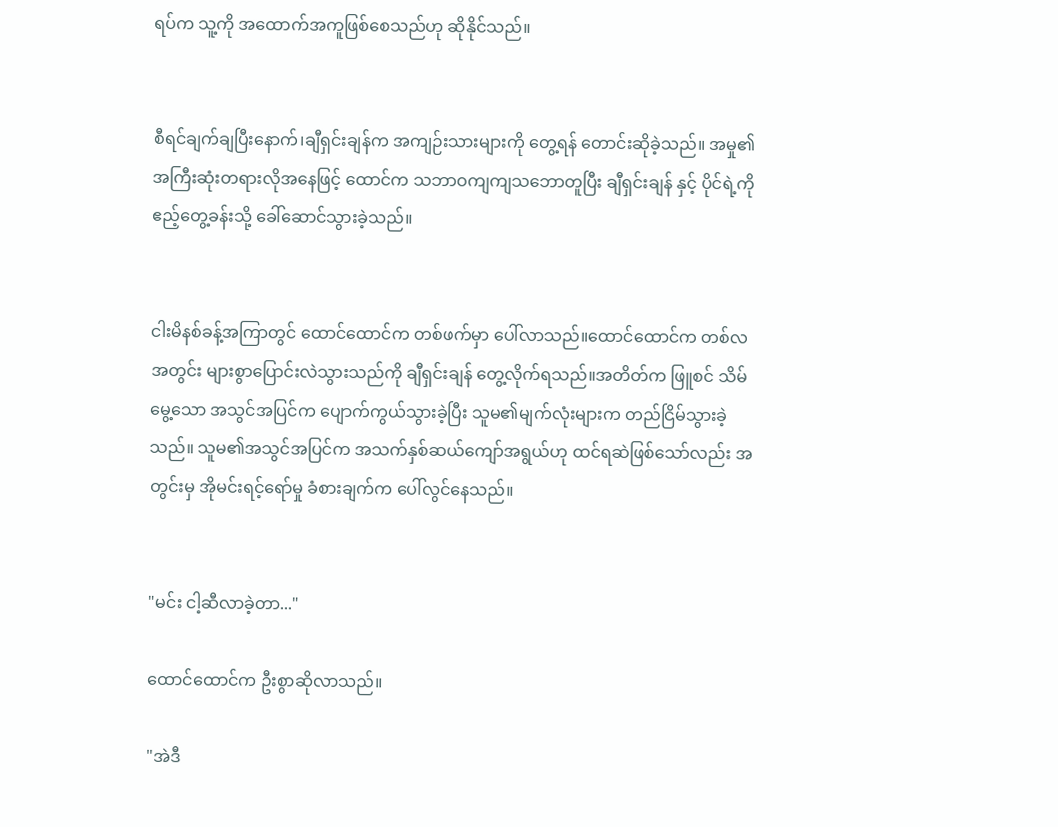ရပ်က သူ့ကို အထောက်အကူဖြစ်စေသည်ဟု ဆိုနိုင်သည်။


စီရင်ချက်ချပြီးနောက်၊ချီရှင်းချန်က အကျဉ်းသားများကို တွေ့ရန် တောင်းဆိုခဲ့သည်။ အမှု၏အကြီးဆုံးတရားလိုအနေဖြင့် ထောင်က သဘာဝကျကျသဘောတူပြီး ချီရှင်းချန် နှင့် ပိုင်ရဲ့ကို ဧည့်တွေ့ခန်းသို့ ခေါ်ဆောင်သွားခဲ့သည်။


ငါးမိနစ်ခန့်အကြာတွင် ထောင်ထောင်က တစ်ဖက်မှာ ပေါ်လာသည်။ထောင်ထောင်က တစ်လအတွင်း များစွာပြောင်းလဲသွားသည်ကို ချီရှင်းချန် တွေ့လိုက်ရသည်။အတိတ်က ဖြူစင် သိမ်မွေ့သော အသွင်အပြင်က ပျောက်ကွယ်သွားခဲ့ပြီး သူမ၏မျက်လုံးများက တည်ငြိမ်သွားခဲ့သည်။ သူမ၏အသွင်အပြင်က အသက်နှစ်ဆယ်ကျော်အရွယ်ဟု ထင်ရဆဲဖြစ်သော်လည်း အတွင်းမှ အိုမင်းရင့်ရော်မှု ခံစားချက်က ပေါ်လွင်နေသည်။


"မင်း ငါ့ဆီလာခဲ့တာ..."

ထောင်ထောင်က ဦးစွာဆိုလာသည်။

"အဲဒီ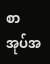စာအုပ်အ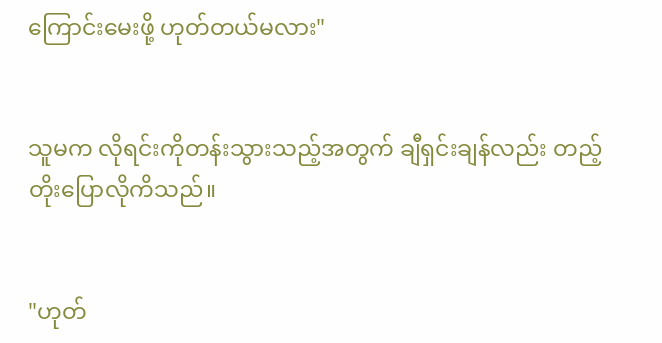ကြောင်းမေးဖို့ ဟုတ်တယ်မလား"


သူမက လိုရင်းကိုတန်းသွားသည့်အတွက် ချီရှင်းချန်လည်း တည့်တိုးပြောလိုကိသည်။


"ဟုတ်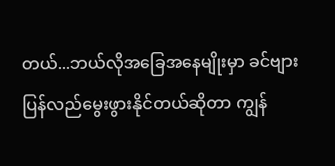တယ်...ဘယ်လိုအခြေအနေမျိုးမှာ ခင်ဗျားပြန်လည်မွေးဖွားနိုင်တယ်ဆိုတာ ကျွန်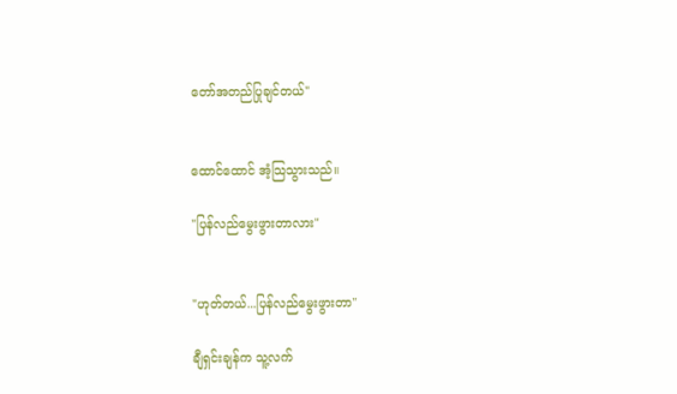တော်အတည်ပြုချင်တယ်"


ထောင်ထောင် အံ့သြသွားသည်။

"ပြန်လည်မွေးဖွားတာလား"


"ဟုတ်တယ်...ပြန်လည်မွေးဖွားတာ"

ချီရှင်းချန်က သူ့လက်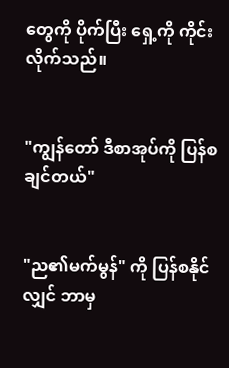တွေကို ပိုက်ပြီး ရှေ့ကို ကိုင်းလိုက်သည်။


"ကျွန်တော် ဒီစာအုပ်ကို ပြန်စချင်တယ်"


"ည၏မက်မွန်" ကို ပြန်စနိုင်လျှင် ဘာမှ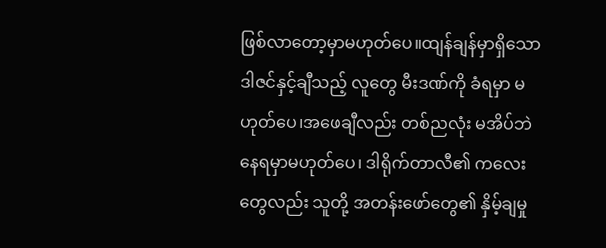ဖြစ်လာတော့မှာမဟုတ်ပေ။ထျန်ချန်မှာရှိသော ဒါဇင်နှင့်ချီသည့် လူတွေ မီးဒဏ်ကို ခံရမှာ မဟုတ်ပေ၊အဖေချီလည်း တစ်ညလုံး မအိပ်ဘဲနေရမှာမဟုတ်ပေ၊ ဒါရိုက်တာလီ၏ ကလေးတွေလည်း သူတို့ အတန်းဖော်တွေ၏ နှိမ့်ချမှု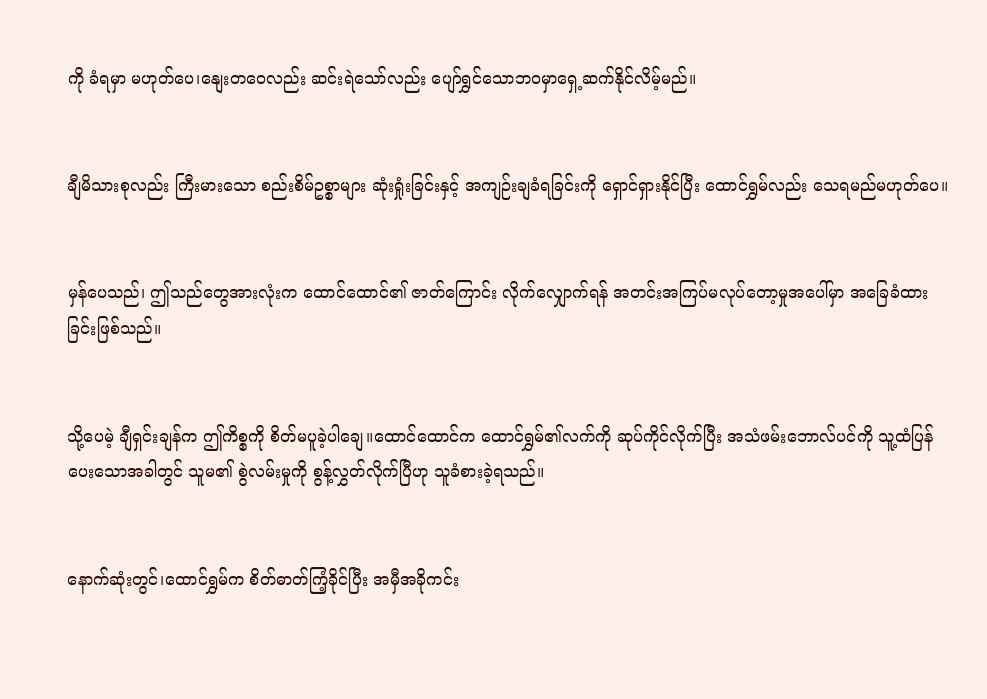ကို ခံရမှာ မဟုတ်ပေ၊နျေးတဝေလည်း ဆင်းရဲသော်လည်း ပျော်ရွှင်သောဘဝမှာရှေ့ဆက်နိုင်လိမ့်မည်။


ချီမိသားစုလည်း ကြီးမားသော စည်းစိမ်ဥစ္စာများ ဆုံးရှုံးခြင်းနှင့် အကျဉ်းချခံရခြင်းကို ရှောင်ရှားနိုင်ပြီး ထောင်ရွှမ်လည်း သေရမည်မဟုတ်ပေ။


မှန်ပေသည်၊ ဤသည်တွေအားလုံးက ထောင်ထောင်၏ ဇာတ်ကြောင်း လိုက်လျှောက်ရန် အတင်းအကြပ်မလုပ်တော့မှုအပေါ်မှာ အခြေခံထားခြင်းဖြစ်သည်။


သို့ပေမဲ့ ချီရှင်းချန်က ဤကိစ္စကို စိတ်မပူခဲ့ပါချေ။ထောင်ထောင်က ထောင်ရွှမ်၏လက်ကို ဆုပ်ကိုင်လိုက်ပြီး အသံဖမ်းဘောလ်ပင်ကို သူ့ထံပြန်ပေးသောအခါတွင် သူမ၏ စွဲလမ်းမှုကို စွန့်လွှတ်လိုက်ပြီဟု သူခံစားခဲ့ရသည်။


နောက်ဆုံးတွင်၊ထောင်ရွှမ်က စိတ်ဓာတ်ကြံ့ခိုင်ပြီး အမှီအခိုကင်း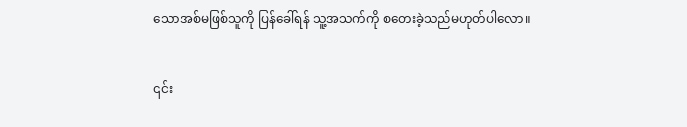သောအစ်မဖြစ်သူကို ပြန်ခေါ်ရန် သူ့အသက်ကို စတေးခဲ့သည်မဟုတ်ပါလော။


၎င်း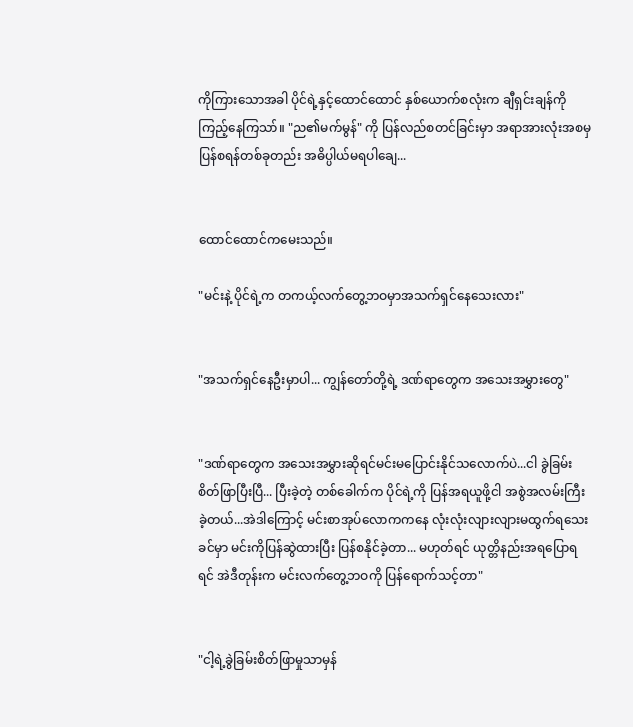ကိုကြားသောအခါ ပိုင်ရဲ့နှင့်ထောင်ထောင် နှစ်ယောက်စလုံးက ချီရှင်းချန်ကို ကြည့်နေကြသာ်။ "ည၏မက်မွန်" ကို ပြန်လည်စတင်ခြင်းမှာ အရာအားလုံးအစမှပြန်စရန်တစ်ခုတည်း အဓိပ္ပါယ်မရပါချေ...


ထောင်ထောင်ကမေးသည်။

"မင်းနဲ့ ပိုင်ရဲ့က တကယ့်လက်တွေ့ဘဝမှာအသက်ရှင်နေသေးလား"


"အသက်ရှင်နေဦးမှာပါ... ကျွန်တော်တို့ရဲ့ ဒဏ်ရာတွေက အသေးအမွှားတွေ"


"ဒဏ်ရာတွေက အသေးအမွှားဆိုရင်မင်းမပြောင်းနိုင်သလောက်ပဲ...ငါ ခွဲခြမ်းစိတ်ဖြာပြီးပြီ... ပြီးခဲ့တဲ့ တစ်ခေါက်က ပိုင်ရဲ့ကို ပြန်အရယူဖို့ငါ အစွဲအလမ်းကြီးခဲ့တယ်...အဲဒါကြောင့် မင်းစာအုပ်လောကကနေ လုံးလုံးလျားလျားမထွက်ရသေးခင်မှာ မင်းကိုပြန်ဆွဲထားပြီး ပြန်စနိုင်ခဲ့တာ... မဟုတ်ရင် ယုတ္တိနည်းအရပြောရရင် အဲဒီတုန်းက မင်းလက်တွေ့ဘဝကို ပြန်ရောက်သင့်တာ"


"ငါ့ရဲ့ခွဲခြမ်းစိတ်ဖြာမှုသာမှန်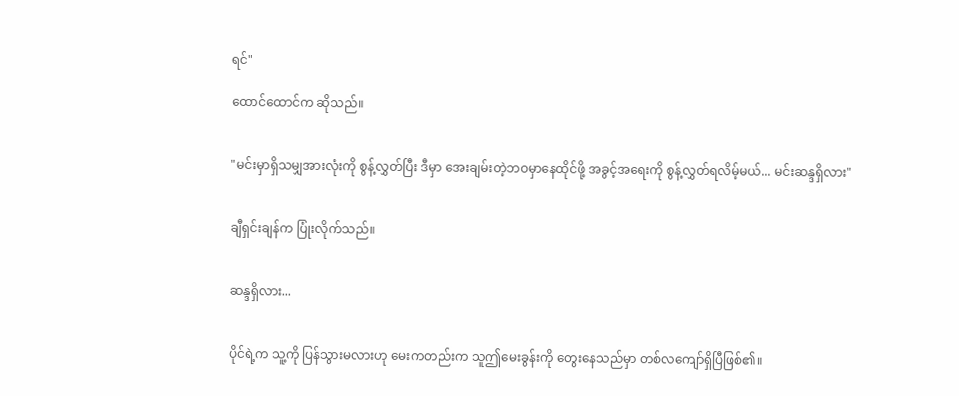ရင်"

ထောင်ထောင်က ဆိုသည်။


"မင်းမှာရှိသမျှအားလုံးကို စွန့်လွှတ်ပြီး ဒီမှာ အေးချမ်းတဲ့ဘဝမှာနေထိုင်ဖို့ အခွင့်အရေးကို စွန့်လွှတ်ရလိမ့်မယ်... မင်းဆန္ဒရှိလား"


ချီရှင်းချန်က ပြုံးလိုက်သည်။


ဆန္ဒရှိလား...


ပိုင်ရဲ့က သူ့ကို ပြန်သွားမလားဟု မေးကတည်းက သူဤမေးခွန်းကို တွေးနေသည်မှာ တစ်လကျော်ရှိပြီဖြစ်၏။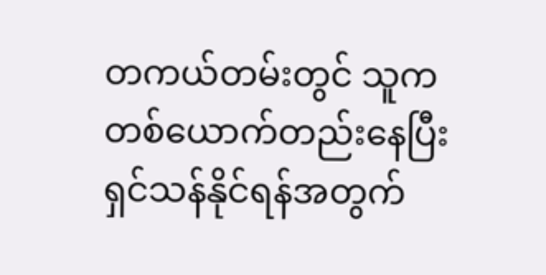တကယ်တမ်းတွင် သူက တစ်ယောက်တည်းနေပြီး ရှင်သန်နိုင်ရန်အတွက်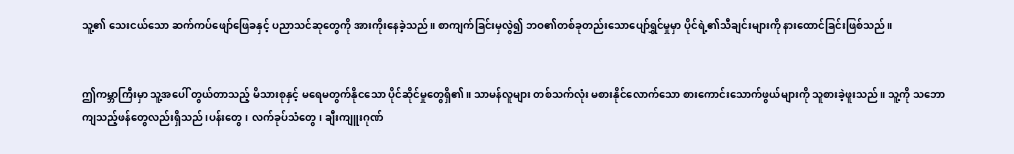သူ့၏ သေးငယ်သော ဆက်ကပ်ဖျော်ဖြေခနှင့် ပညာသင်ဆုတွေကို အားကိုးနေခဲ့သည်။ စာကျက်ခြင်းမှလွဲ၍ ဘဝ၏တစ်ခုတည်းသောပျော်ရွှင်မှုမှာ ပိုင်ရဲ့၏သီချင်းများကို နားထောင်ခြင်းဖြစ်သည်။


ဤကမ္ဘာကြီးမှာ သူ့အပေါ် တွယ်တာသည့် မိသားစုနှင့် မရေမတွက်နိုငသော ပိုင်ဆိုင်မှုတွေရှိ၏။ သာမန်လူများ တစ်သက်လုံး မစားနိုင်လောက်သော စားကောင်းသောက်ဖွယ်များကို သူစားခဲ့ဖူးသည်။ သူ့ကို သဘောကျသည့်ဖန်တွေလည်းရှိသည်၊ပန်းတွေ၊ လက်ခုပ်သံတွေ၊ ချီးကျူးဂုဏ်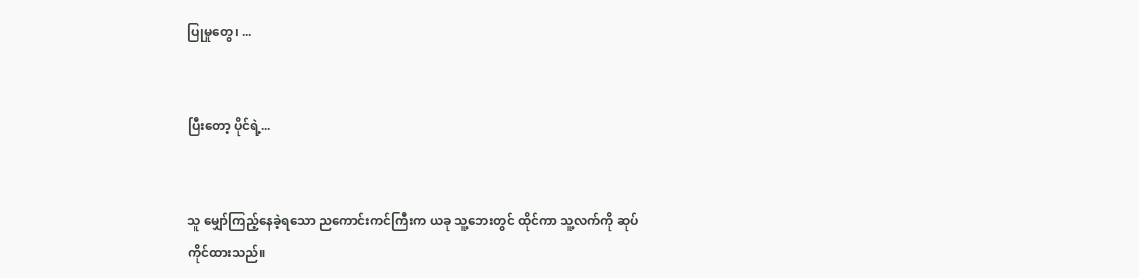ပြုမှုတွေ၊ ...


ပြီးတော့ ပိုင်ရဲ့...


သူ မျှော်ကြည့်နေခဲ့ရသော ညကောင်းကင်ကြီးက ယခု သူ့ဘေးတွင် ထိုင်ကာ သူ့လက်ကို ဆုပ်ကိုင်ထားသည်။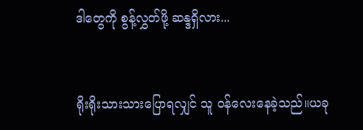ဒါတွေကို စွန့်လွှတ်ဖို့ ဆန္ဒရှိလား...


ရိုးရိုးသားသားပြောရလျှင် သူ ဝန်လေးနေခဲ့သည်။ယခု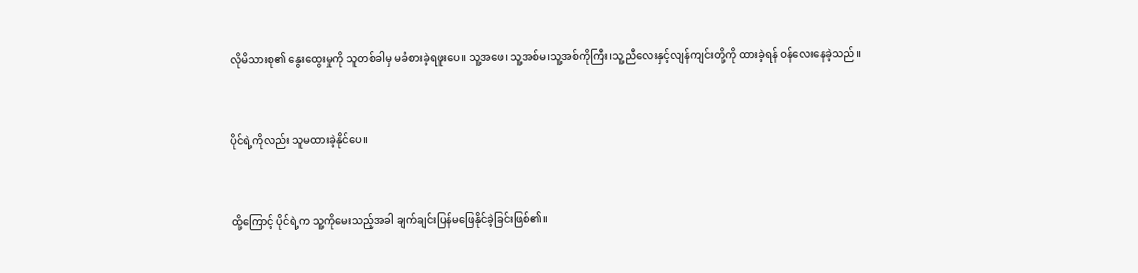လိုမိသားစု၏ နွေးထွေးမှုကို သူတစ်ခါမှ မခံစားခဲ့ရဖူးပေ။ သူ့အဖေ၊ သူ့အစ်မ၊သူ့အစ်ကိုကြီး၊သူ့ညီလေးနှင့်လျန်ကျင်းတို့ကို ထားခဲ့ရန် ဝန်လေးနေခဲ့သည်။


ပိုင်ရဲ့ကိုလည်း သူမထားခဲ့နိုင်ပေ။


ထို့ကြောင့် ပိုင်ရဲ့က သူ့ကိုမေးသည့်အခါ ချက်ချင်းပြန်မဖြေနိုင်ခဲ့ခြင်းဖြစ်၏။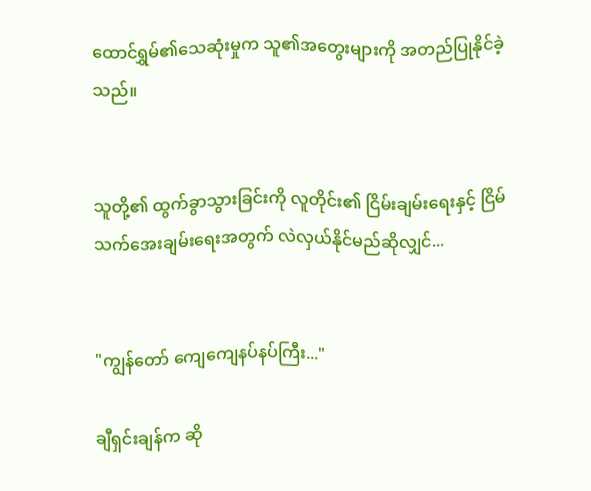ထောင်ရွှမ်၏သေဆုံးမှုက သူ၏အတွေးများကို အတည်ပြုနိုင်ခဲ့သည်။


သူတို့၏ ထွက်ခွာသွားခြင်းကို လူတိုင်း၏ ငြိမ်းချမ်းရေးနှင့် ငြိမ်သက်အေးချမ်းရေးအတွက် လဲလှယ်နိုင်မည်ဆိုလျှင်...


"ကျွန်တော် ကျေကျေနပ်နပ်ကြီး..."

ချီရှင်းချန်က ဆို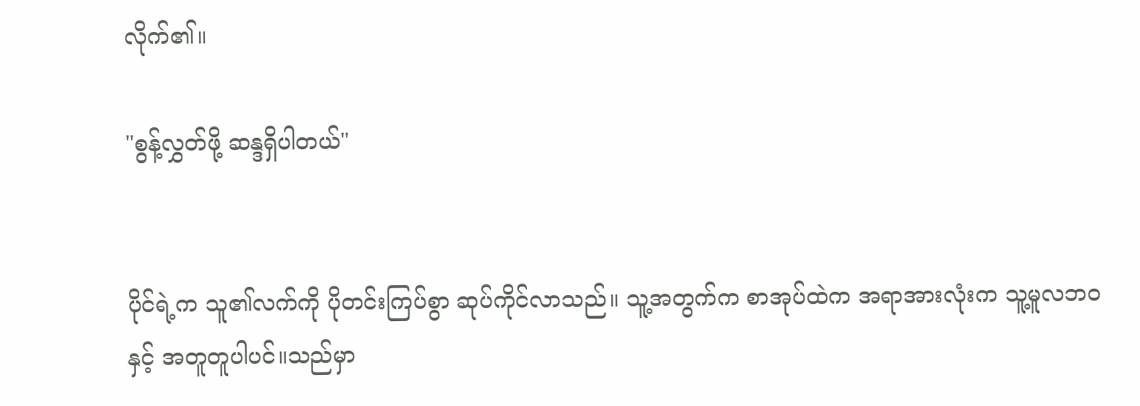လိုက်၏။

"စွန့်လွှတ်ဖို့ ဆန္ဒရှိပါတယ်"


ပိုင်ရဲ့က သူ၏လက်ကို ပိုတင်းကြပ်စွာ ဆုပ်ကိုင်လာသည်။ သူ့အတွက်က စာအုပ်ထဲက အရာအားလုံးက သူ့မူလဘဝနှင့် အတူတူပါပင်။သည်မှာ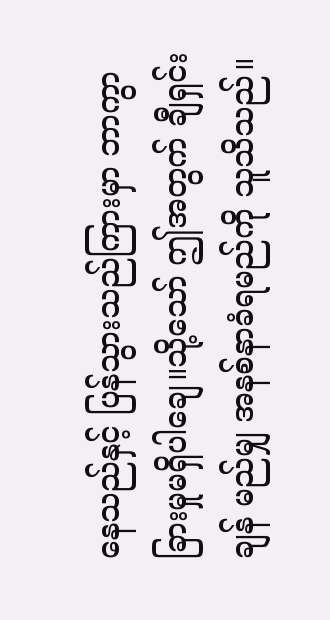နေသည်နှင့် ပြန်သွားသည်ကြားမှာ ဘာကွာခြားမှုမရှိပါချေ။သို့သော် ဤအတွက် ချီရှင်းချန် မည်မျှ အနစ်နာခံရမည်ကို သူသိသည်။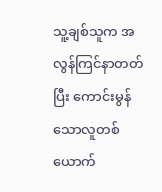သူ့ချစ်သူက အလွန်ကြင်နာတတ်ပြီး ကောင်းမွန်သောလူတစ်ယောက်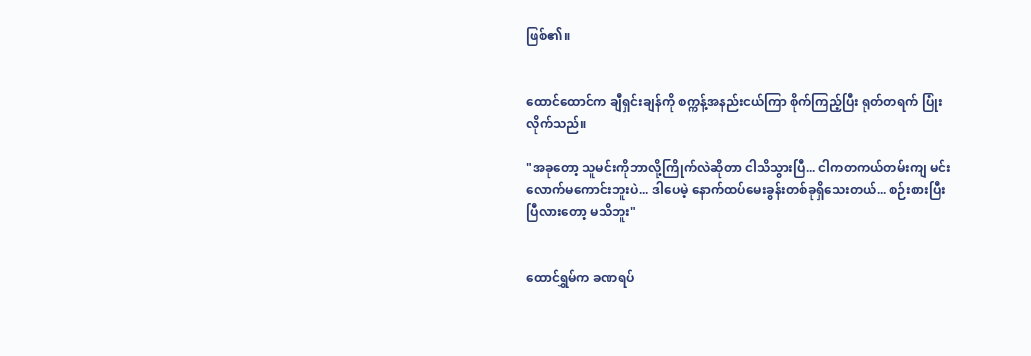ဖြစ်၏။


ထောင်ထောင်က ချီရှင်းချန်ကို စက္ကန့်အနည်းငယ်ကြာ စိုက်ကြည့်ပြီး ရုတ်တရက် ပြုံးလိုက်သည်။

"အခုတော့ သူမင်းကိုဘာလို့ကြိုက်လဲဆိုတာ ငါသိသွားပြီ... ငါကတကယ်တမ်းကျ မင်းလောက်မကောင်းဘူးပဲ... ဒါပေမဲ့ နောက်ထပ်မေးခွန်းတစ်ခုရှိသေးတယ်... စဉ်းစားပြီးပြီလားတော့ မသိဘူး"


ထောင်ရွှမ်က ခဏရပ်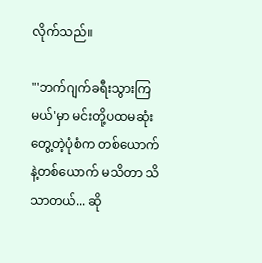လိုက်သည်။

"'ဘက်ဂျက်ခရီးသွားကြမယ်'မှာ မင်းတို့ပထမဆုံးတွေ့တဲ့ပုံစံက တစ်ယောက်နဲ့တစ်ယောက် မသိတာ သိသာတယ်... ဆို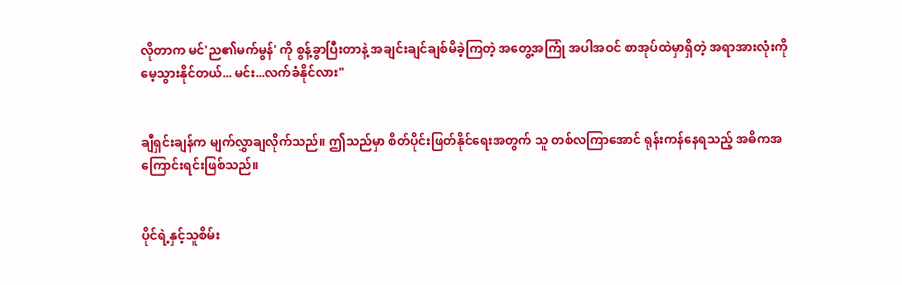လိုတာက မင်'ည၏မက်မွန်' ကို စွန့်ခွာပြီးတာနဲ့ အချင်းချင်ချစ်မိခဲ့ကြတဲ့ အတွေ့အကြုံ အပါအဝင် စာအုပ်ထဲမှာရှိတဲ့ အရာအားလုံးကို မေ့သွားနိုင်တယ်... မင်း...လက်ခံနိုင်လား"


ချီရှင်းချန်က မျက်လွှာချလိုက်သည်။ ဤသည်မှာ စိတ်ပိုင်းဖြတ်နိုင်ရေးအတွက် သူ တစ်လကြာအောင် ရုန်းကန်နေရသည့် အဓိကအကြောင်းရင်းဖြစ်သည်။


ပိုင်ရဲ့နှင့်သူစိမ်း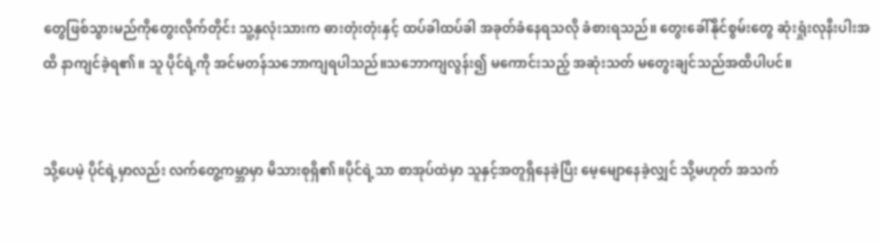တွေဖြစ်သွားမည်ကိုတွေးလိုက်တိုင်း သူ့နှလုံးသားက ဓားတုံးတုံးနှင့် ထပ်ခါထပ်ခါ အခုတ်ခံနေရသလို ခံစားရသည်။ တွေးခေါ်နိုင်စွမ်းတွေ ဆုံးရှုံးလုနီးပါးအထိ နာကျင်ခဲ့ရ၏။ သူ ပိုင်ရဲ့ကို အင်မတန်သဘောကျရပါသည်။သဘောကျလွန်း၍ မကောင်းသည့် အဆုံးသတ် မတွေးချင်သည်အထိပါပင်။


သို့ပေမဲ့ ပိုင်ရဲ့မှာလည်း လက်တွေ့ကမ္ဘာမှာ မိသားစုရှိ၏။ပိုင်ရဲ့သာ စာအုပ်ထဲမှာ သူနှင့်အတူရှိနေခဲ့ပြီး မေ့မျောနေခဲ့လျှင် သို့မဟုတ် အသက်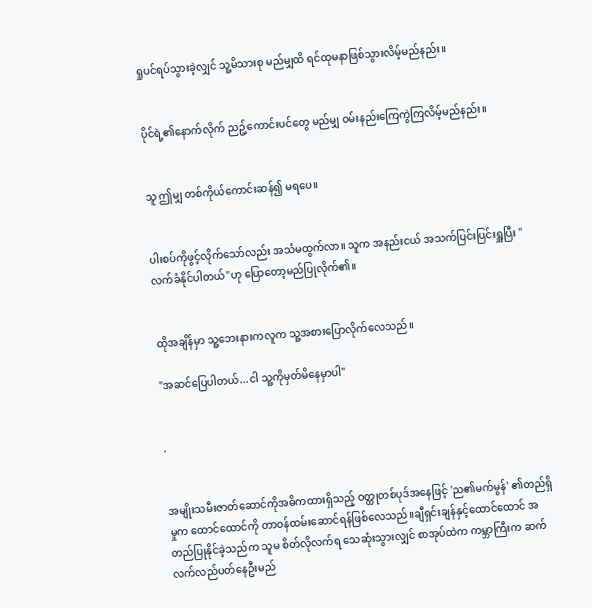ရှုပင်ရပ်သွားခဲ့လျှင် သူ့မိသားစု မည်မျှထိ ရင်ထုမနာဖြစ်သွားလိမ့်မည်နည်း။


ပိုင်ရဲ့၏နောက်လိုက် ညဥ့်ကောင်းပင်တွေ မည်မျှ ဝမ်းနည်းကြေကွဲကြလိမ့်မည်နည်း။


သူ ဤမျှ တစ်ကိုယ်ကောင်းဆန်၍ မရပေ။


ပါးစပ်ကိုဖွင့်လိုက်သော်လည်း အသံမထွက်လာ။ သူက အနည်းငယ် အသက်ပြင်းပြင်းရှူပြီး "လက်ခံနိုင်ပါတယ်"ဟု ပြောတော့မည်ပြုလိုက်၏။


ထိုအချိန်မှာ သူ့ဘေးနားကလူက သူ့အစားပြောလိုက်လေသည်။

"အဆင်ပြေပါတယ်...ငါ သူ့ကိုမှတ်မိနေမှာပါ"


.


အမျိုးသမီးဇာတ်ဆောင်ကိုအဓိကထားရှိသည့် ဝတ္ထုတစ်ပုဒ်အနေဖြင့် 'ည၏မက်မွန်' ၏တည်ရှိမှုက ထောင်ထောင်ကို တာဝန်ထမ်းဆောင်ရန်ဖြစ်လေသည်။ချီရှင်းချန်နှင့်ထောင်ထောင် အတည်ပြုနိုင်ခဲ့သည်က သူမ စိတ်လိုလက်ရ သေဆုံးသွားလျှင် စာအုပ်ထဲက ကမ္ဘာကြီးက ဆက်လက်လည်ပတ်နေဦးမည်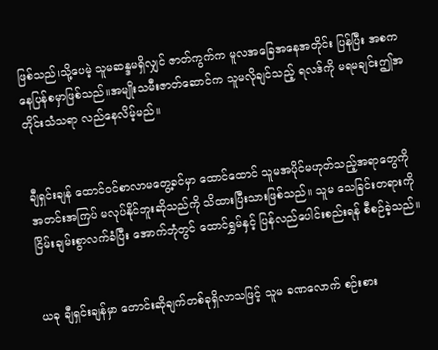ဖြစ်သည်၊သို့ပေမဲ့ သူမဆန္ဒမရှိလျှင် ဇာတ်ကွက်က မူလအခြေအနေအတိုင်း ပြန်ပြီး အစကနေပြန်စမှာဖြစ်သည်။အမျိုးသမီးဇာတ်ဆောင်က သူမလိုချင်သည့် ရလဒ်ကို မရမချင်းဤအတိုင်းသံသရာ လည်နေလိမ့်မည်။


ချီရှင်းချန် ထောင်ဝင်စာလာမတွေ့ခင်မှာ ထောင်ထောင် သူမအပိုင်မဟုတ်သည့်အရာတွေကို အတင်းအကြပ် မလုပ်နိုင်ဘူးဆိုသည်ကို သိထားပြီးသားဖြစ်သည်။ သူမ သေခြင်းတရားကို ငြိမ်းချမ်းစွာလက်ခံပြီး အောက်ဘုံတွင် ထောင်ရွှမ်နှင့် ပြန်လည်ပေါင်းစည်းရန် စီစဉ်ခဲ့သည်။


ယခု ချီရှင်းချန်မှာ တောင်းဆိုချက်တစ်ခုရှိလာသဖြင့် သူမ ခဏလောက် စဉ်းစား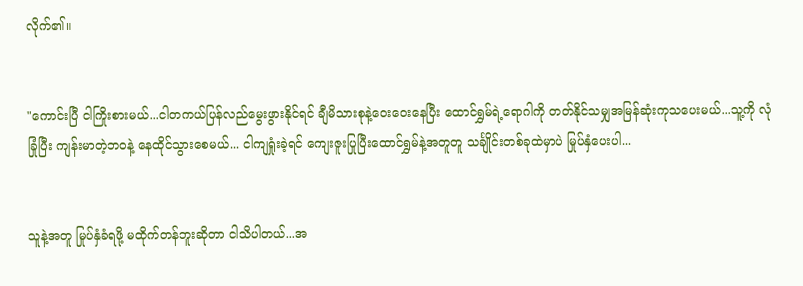လိုက်၏။


"ကောင်းပြီ ငါကြိုးစားမယ်...ငါတကယ်ပြန်လည်မွေးဖွားနိုင်ရင် ချီမိသားစုနဲ့ဝေးဝေးနေပြီး ထောင်ရွှမ်ရဲ့ရောဂါကို တတ်နိုင်သမျှအမြန်ဆုံးကုသပေးမယ်...သူ့ကို လုံခြုံပြီး ကျန်းမာတဲ့ဘဝနဲ့ နေထိုင်သွားစေမယ်... ငါကျရှုံးခဲ့ရင် ကျေးဇူးပြုပြီးထောင်ရွှမ်နဲ့အတူတူ သင်္ချိုင်းတစ်ခုထဲမှာပဲ မြုပ်နှံပေးပါ...


သူနဲ့အတူ မြုပ်နှံခံရဖို့ မထိုက်တန်ဘူးဆိုတာ ငါသိပါတယ်...အ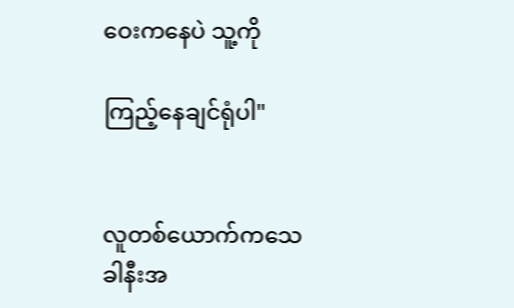ဝေးကနေပဲ သူ့ကို

ကြည့်နေချင်ရုံပါ"


လူတစ်ယောက်ကသေခါနီးအ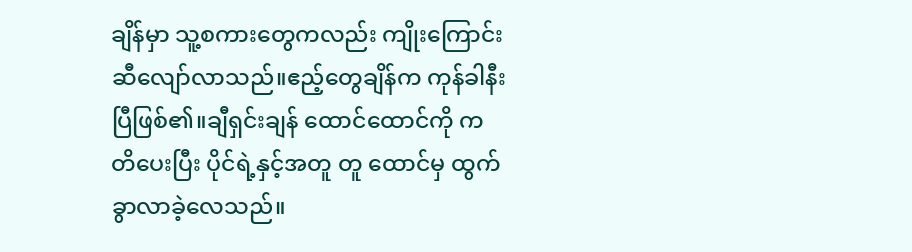ချိန်မှာ သူ့စကားတွေကလည်း ကျိုးကြောင်းဆီလျော်လာသည်။ဧည့်တွေချိန်က ကုန်ခါနီးပြီဖြစ်၏။ချီရှင်းချန် ထောင်ထောင်ကို ကတိပေးပြီး ပိုင်ရဲ့နှင့်အတူ တူ ထောင်မှ ထွက်ခွာလာခဲ့လေသည်။